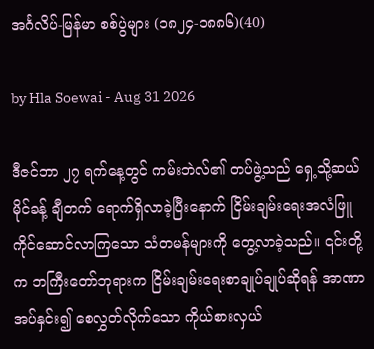အင်္ဂလိပ်-မြန်မာ စစ်ပွဲများ (၁၈၂၄-၁၈၈၆)(40)

by Hla Soewai - Aug 31 2026

ဒီဇင်ဘာ ၂၇ ရက်နေ့တွင် ကမ်းဘဲလ်၏ တပ်ဖွဲ့သည် ရှေ့သို့ဆယ်မိုင်ခန့် ချီတက် ရောက်ရှိလာခဲ့ပြီးနောက် ငြိမ်းချမ်းရေးအလံဖြူ ကိုင်ဆောင်လာကြသော သံတမန်များကို တွေ့လာခဲ့သည်။ ၎င်းတို့က ဘကြီးတော်ဘုရားက ငြိမ်းချမ်းရေးစာချုပ်ချုပ်ဆိုရန် အာဏာအပ်နှင်း၍ စေလွှတ်လိုက်သော ကိုယ်စားလှယ်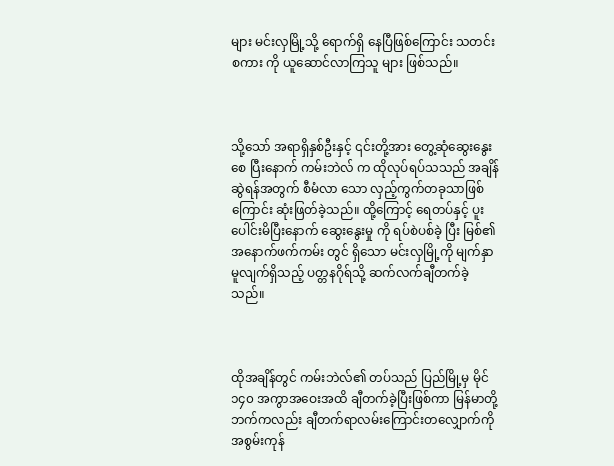များ မင်းလှမြို့သို့ ရောက်ရှိ‌ နေပြီဖြစ်ကြောင်း သတင်းစကား ကို ယူဆောင်လာကြသူ များ ဖြစ်သည်။



သို့သော် အရာရှိနှစ်ဦးနှင့် ၎င်းတို့အား တွေ့ဆုံဆွေးနွေး‌ စေ ပြီးနောက် ကမ်းဘဲလ် က ထိုလုပ်ရပ်သသည် အချိန်ဆွဲရန်အတွက် စီမံလာ‌ သော လှည့်ကွက်တခုသာဖြစ်ကြောင်း ဆုံးဖြတ်ခဲ့သည်။ ထို့ကြောင့် ရေတပ်နှင့် ပူးပေါင်းမိပြီးနောက် ဆွေးနွေးမှု ကို ရပ်စဲပစ်ခဲ့ ပြီး မြစ်၏ အနောက်ဖက်ကမ်း တွင် ရှိသော မင်းလှမြို့ကို မျက်နှာမူလျက်ရှိသည့် ပတ္တနဂိုရ်သို့ ဆက်လက်ချီတက်ခဲ့သည်။



ထိုအချိန်တွင် ကမ်းဘဲလ်၏ တပ်သည် ပြည်မြို့မှ မိုင် ၁၄၀ အကွာအဝေးအထိ ချီတက်ခဲ့ပြီးဖြစ်ကာ မြန်မာတို့ဘက်ကလည်း ချီတက်ရာလမ်းကြောင်းတလျှောက်ကို အစွမ်းကုန်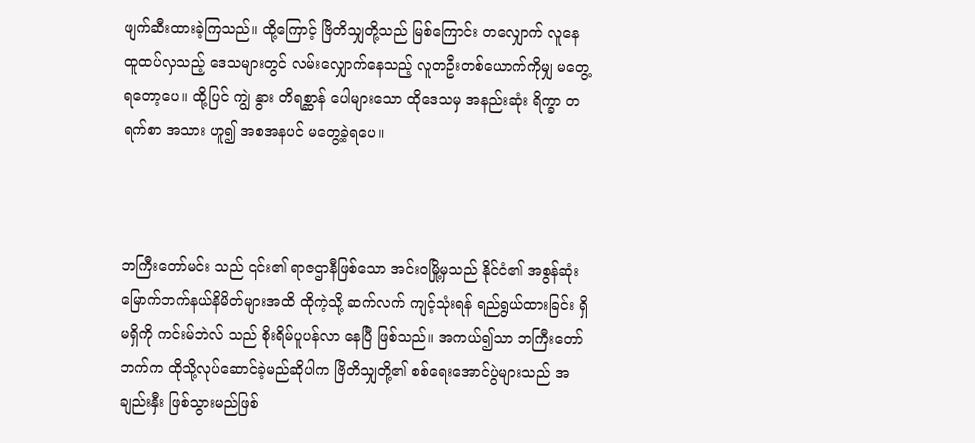ဖျက်ဆီးထားခဲ့ကြသည်။ ထို့ကြောင့် ဗြိတိသျှတို့သည် မြစ်ကြောင်း တလျှောက် လူနေ ထူထပ်လှသည့် ဒေသများတွင် လမ်းလျှောက်နေသည့် လူတဦးတစ်ယောက်ကိုမျှ မတွေ့ရတော့ပေ။ ထို့ပြင် ကျွဲ နွား တိရစ္ဆာန် ပေါများသော ထိုဒေသမှ အနည်းဆုံး ရိက္ခာ တရက်စာ အသား ဟူ၍ အစအနပင် မတွေ့ခဲ့ရပေ။



ဘကြီးတော်မင်း သည် ၎င်း၏ ရာဇဌာနီဖြစ်သော အင်းဝမြို့မှသည် နိုင်ငံ၏ အစွန်ဆုံး မြောက်ဘက်နယ်နိမိတ်များအထိ ထိုကဲ့သို့ ဆက်လက် ကျင့်သုံးရန် ရည်ရွယ်ထားခြင်း ရှိ မရှိကို ကင်းမ်ဘဲလ် သည် စိုးရိမ်ပူပန်လာ နေပြီ ဖြစ်သည်။ အကယ်၍သာ ဘကြီးတော်ဘက်က ထိုသို့လုပ်ဆောင်ခဲ့မည်ဆိုပါက ဗြိတိသျှတို့၏ စစ်ရေးအောင်ပွဲများသည် အချည်းနှီး ဖြစ်သွားမည်ဖြစ်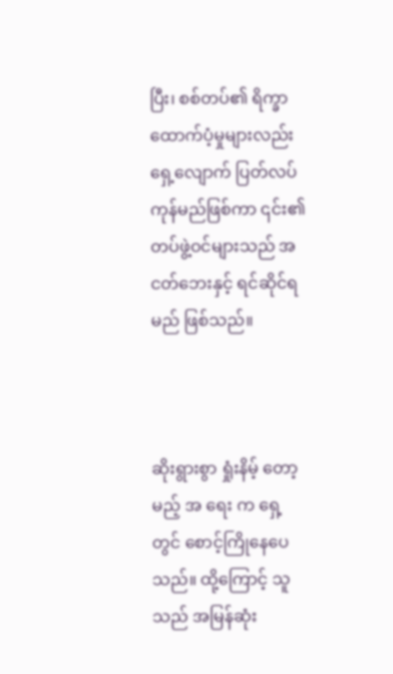ပြီး၊ စစ်တပ်၏ ရိက္ခာထောက်ပံ့မှုများလည်း ရှေ့လျောက် ပြတ်လပ်ကုန်မည်ဖြစ်ကာ ၎င်း၏ တပ်ဖွဲ့ဝင်များသည် အငတ်ဘေးနှင့် ရင်ဆိုင်ရမည် ဖြစ်သည်။



ဆိုးရွားစွာ ရှုံးနိမ့် တော့မည့် အ ရေး က ရှေ့တွင် စောင့်ကြိုနေပေသည်။ ထို့ကြောင့် သူသည် အမြန်ဆုံး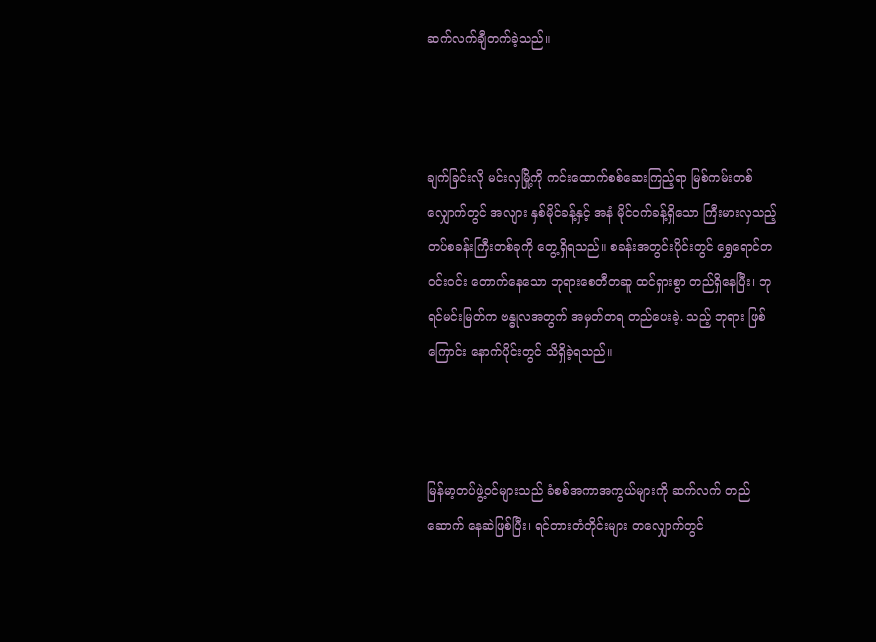ဆက်လက်ချီတက်ခဲ့သည်။



ချက်ခြင်းလို မင်းလှမြို့ကို ကင်းထောက်စစ်ဆေးကြည့်ရာ မြစ်ကမ်းတစ်လျှောက်တွင် အလျား နှစ်မိုင်ခန့်နှင့် အနံ မိုင်ဝက်ခန့်ရှိသော ကြီးမားလှသည့် တပ်စခန်းကြီးတစ်ခုကို တွေ့ရှိရသည်။ စခန်းအတွင်းပိုင်းတွင် ရွှေရောင်တဝင်းဝင်း တောက်နေသော ဘုရားစေတီတဆူ ထင်ရှားစွာ တည်ရှိနေပြီး၊ ဘုရင်မင်းမြတ်က ဗန္ဓုလအတွက် အမှတ်တရ တည်ပေးခဲ့. သည့် ဘုရား ဖြစ်ကြောင်း နောက်ပိုင်းတွင် သိရှိခဲ့ရသည်။



မြန်မာ့တပ်ဖွဲ့ဝင်များသည် ခံစစ်အကာအကွယ်များကို ဆက်လက် တည်ဆောက် နေဆဲဖြစ်ပြီး၊ ရင်တားတံတိုင်းများ တလျှောက်တွင်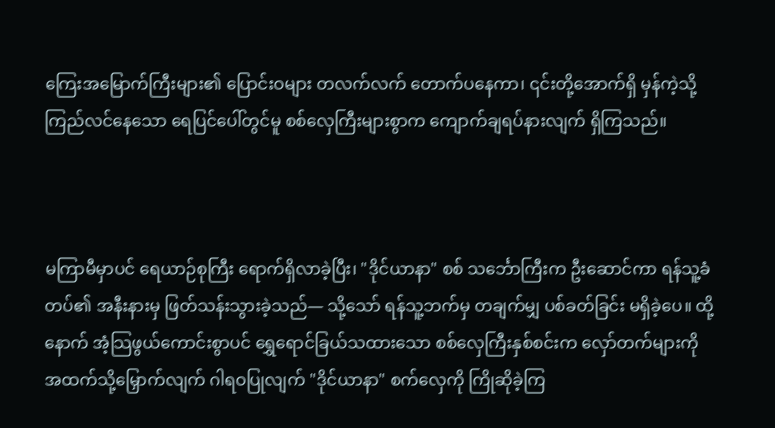ကြေးအမြောက်ကြီးများ၏ ပြောင်းဝများ တလက်လက် တောက်ပနေကာ၊ ၎င်းတို့အောက်ရှိ မှန်ကဲ့သို့ ကြည်လင်နေသော ရေပြင်ပေါ်တွင်မူ စစ်လှေကြီးများစွာက ကျောက်ချရပ်နားလျက် ရှိကြသည်။



မကြာမီမှာပင် ရေယာဉ်စုကြီး ရောက်ရှိလာခဲ့ပြီး၊ "ဒိုင်ယာနာ" စစ် သင်္ဘောကြီးက ဦးဆောင်ကာ ရန်သူ့ခံတပ်၏ အနီးနားမှ ဖြတ်သန်းသွားခဲ့သည်— သို့သော် ရန်သူ့ဘက်မှ တချက်မျှ ပစ်ခတ်ခြင်း မရှိခဲ့ပေ။ ထို့နောက် အံ့သြဖွယ်ကောင်းစွာပင် ရွှေရောင်ခြယ်သထားသော စစ်လှေကြီးနှစ်စင်းက လှော်တက်များကို အထက်သို့မြှောက်လျက် ဂါရဝပြုလျက် "ဒိုင်ယာနာ" စက်လှေကို ကြိုဆိုခဲ့ကြ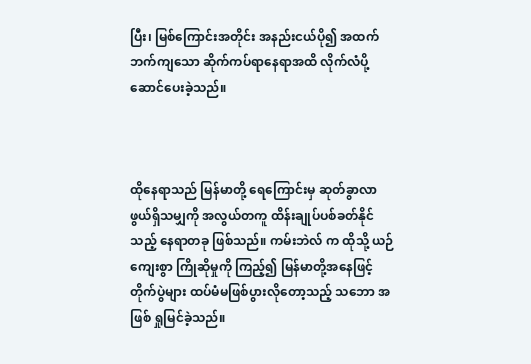ပြီး၊ မြစ်ကြောင်းအတိုင်း အနည်းငယ်ပို၍ အထက်ဘက်ကျသော ဆိုက်ကပ်ရာနေရာအထိ လိုက်လံပို့ဆောင်ပေးခဲ့သည်။



ထိုနေရာသည် မြန်မာတို့ ရေကြောင်းမှ ဆုတ်ခွာလာဖွယ်ရှိသမျှကို အလွယ်တကူ ထိန်းချုပ်ပစ်ခတ်နိုင်သည့် နေရာတခု ဖြစ်သည်။ ကမ်းဘဲလ် က ထိုသို့ ယဉ်ကျေးစွာ ကြိုဆိုမှုကို ကြည့်၍ မြန်မာတို့အနေဖြင့် တိုက်ပွဲများ ထပ်မံမဖြစ်ပွားလိုတော့သည့် သဘော အဖြစ် ရှုမြင်ခဲ့သည်။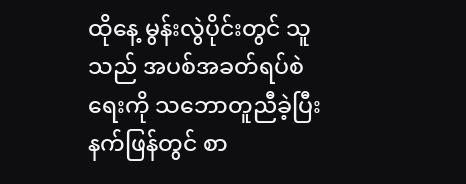ထိုနေ့ မွန်းလွဲပိုင်းတွင် သူသည် အပစ်အခတ်ရပ်စဲရေးကို သဘောတူညီခဲ့ပြီး နက်ဖြန်တွင် စာ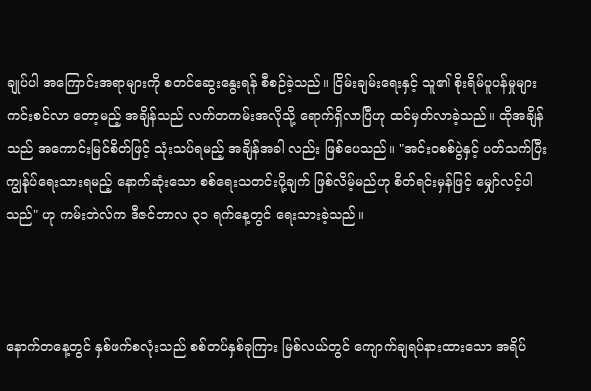ချုပ်ပါ အကြောင်းအရာများကို စတင်ဆွေးနွေးရန် စီစဉ်ခဲ့သည်။ ငြိမ်းချမ်းရေးနှင့် သူ၏ စိုးရိမ်ပူပန်မှုများ ကင်းစင်လာ‌ တော့မည့် အချိန်သည် လက်တကမ်းအလိုသို့ ရောက်ရှိလာပြီဟု ထင်မှတ်လာခဲ့သည်။ ထိုအချိန်သည် အကောင်းမြင်စိတ်ဖြင့် သုံးသပ်ရမည့် အချိန်အခါ လည်း ဖြစ်ပေသည်။ "အင်းဝစစ်ပွဲနှင့် ပတ်သက်ပြီး ကျွန်ုပ်ရေးသားရမည့် နောက်ဆုံးသော စစ်ရေးသတင်းပို့ချက် ဖြစ်လိမ့်မည်ဟု စိတ်ရင်းမှန်ဖြင့် မျှော်လင့်ပါသည်" ဟု ကမ်းဘဲလ်က ဒီဇင်ဘာလ ၃၁ ရက်နေ့တွင် ရေးသားခဲ့သည်။



နောက်တနေ့တွင် နှစ်ဖက်စလုံးသည် စစ်တပ်နှစ်ခုကြား မြစ်လယ်တွင် ကျောက်ချရပ်နားထားသော အရိပ်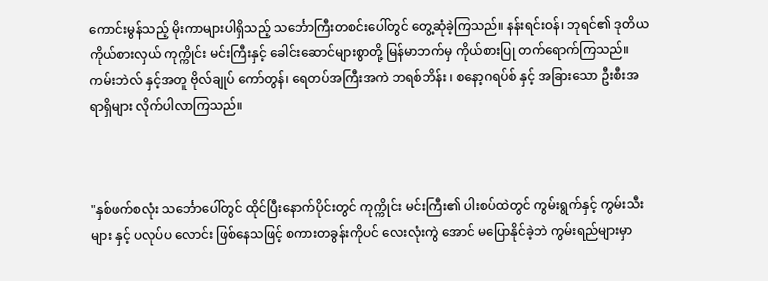ကောင်းမွန်သည့် မိုးကာများပါရှိသည့် သင်္ဘောကြီးတစင်းပေါ်တွင် တွေ့ဆုံခဲ့ကြသည်။ နန်းရင်းဝန်၊ ဘုရင်၏ ဒုတိယကိုယ်စားလှယ် ကုက္ကိုင်း မင်းကြီးနှင့် ခေါင်းဆောင်များစွာတို့ မြန်မာဘက်မှ ကိုယ်စားပြု တက်ရောက်ကြသည်။ ကမ်းဘဲလ် နှင့်အတူ ဗိုလ်ချုပ် ကော်တွန်၊ ရေတပ်အကြီးအကဲ ဘရစ်ဘိန်း ၊ စနော့ဂရပ်စ် နှင့် အခြားသော ဦးစီးအရာရှိများ လိုက်ပါလာကြသည်။



"နှစ်ဖက်စလုံး သင်္ဘောပေါ်တွင် ထိုင်ပြီးနောက်ပိုင်းတွင် ကုက္ကိုင်း မင်းကြီး၏ ပါးစပ်ထဲတွင် ကွမ်းရွက်နှင့် ကွမ်းသီးများ နှင့် ပလုပ်ပ‌ လောင်း ဖြစ်နေသဖြင့် စကားတခွန်းကိုပင် လေးလုံးကွဲ အောင် မပြောနိုင်ခဲ့ဘဲ ကွမ်းရည်များမှာ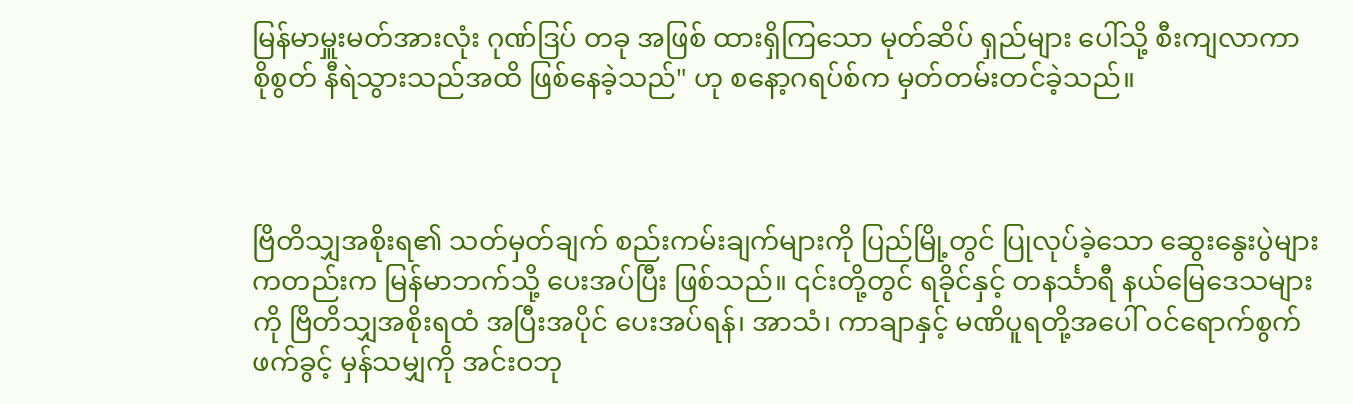မြန်မာမှူးမတ်အားလုံး ဂုဏ်ဒြပ် တခု အဖြစ် ထားရှိကြသော မုတ်ဆိပ် ရှည်များ ပေါ်သို့ စီးကျလာကာ စိုစွတ် နီရဲသွားသည်အထိ ဖြစ်နေခဲ့သည်" ဟု စနော့ဂရပ်စ်က မှတ်တမ်းတင်ခဲ့သည်။



ဗြိတိသျှအစိုးရ၏ သတ်မှတ်ချက် စည်းကမ်းချက်များကို ပြည်မြို့တွင် ပြုလုပ်ခဲ့သော ဆွေးနွေးပွဲများ ကတည်းက မြန်မာဘက်သို့ ပေးအပ်ပြီး ဖြစ်သည်။ ၎င်းတို့တွင် ရခိုင်နှင့် တနင်္သာရီ နယ်မြေဒေသများကို ဗြိတိသျှအစိုးရထံ အပြီးအပိုင် ပေးအပ်ရန်၊ အာသံ၊ ကာချာနှင့် မဏိပူရတို့အပေါ် ဝင်ရောက်စွက်ဖက်ခွင့် မှန်သမျှကို အင်းဝဘု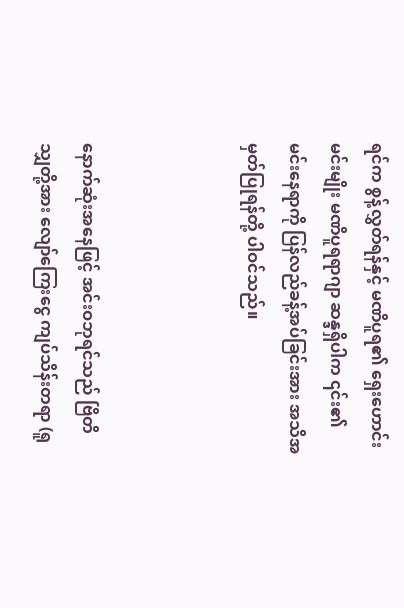ရင်က စွန့်လွှတ်ရန်နှင့် မဏိပူရ၏ ရှေးဟောင်းမင်းမျိုး မဏိပူရရာဂျာ ဆန္ဒရှိပါက ၎င်း၏ မင်းနေရာကို ပြန်လည်ခန့်အပ်ခြင်းအား အသိအမှတ်ပြုရန်တို့ ပါဝင်သည်။



နောက်ဆုံးအနေဖြင့် အင်းဝဘုရင်သည် ဗြိတိသျှတို့အား လျော်ကြေးငွေ ကျပ်သိန်းတရာ (ရူ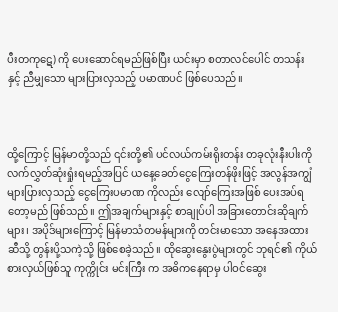ပီးတကုဋေ) ကို ပေးဆောင်ရမည်ဖြစ်ပြီး ယင်းမှာ စတာလင်ပေါင် တသန်း နှင့် ညီမျှသော များပြားလှသည့် ပမာဏပင် ဖြစ်ပေသည်။



ထို့ကြောင့် မြန်မာတို့သည် ၎င်းတို့၏ ပင်လယ်ကမ်းရိုးတန်း တခုလုံးနီးပါးကို လက်လွှတ်ဆုံးရှုံးရမည့်အပြင် ယနေ့ခေတ်ငွေကြေးတန်ဖိုးဖြင့် အလွန်အကျွံ များပြားလှသည့် ငွေကြေးပမာဏ ကိုလည်း လျော်ကြေးအဖြစ် ပေးအပ်ရတော့မည် ဖြစ်သည်။ ဤအချက်များနှင့် စာချုပ်ပါ အခြားတောင်းဆိုချက်များ၊ အပိုဒ်များကြောင့် မြန်မာသံတမန်များကို တင်းမာသော အနေအထားဆီသို့ တွန်းပို့သကဲ့သို့ ဖြစ်စေခဲ့သည်။ ထိုဆွေးနွေးပွဲများတွင် ဘုရင်၏ ကိုယ်စားလှယ်ဖြစ်သူ ကုက္ကိုင်း မင်းကြီး က အဓိကနေရာမှ ပါဝင်ဆွေး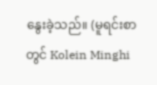နွေးခဲ့သည်။ (မူရင်းစာ တွင် Kolein Minghi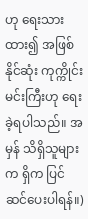ဟု ရေးသားထား၍ အဖြစ်နိုင်ဆုံး ကုက္ကိုင်း မင်းကြီးဟု ရေးခဲ့ရပါသည်။ အမှန် သိရှိသူများက ရှိက ပြင်ဆင်ပေးပါရန်။)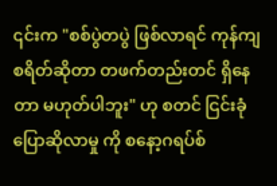၎င်းက "စစ်ပွဲတပွဲ ဖြစ်လာရင် ကုန်ကျစရိတ်ဆိုတာ တဖက်တည်းတင် ရှိနေတာ မဟုတ်ပါဘူး" ဟု စတင် ငြင်းခုံ ပြောဆိုလာမှု ကို စနော့ဂရပ်စ်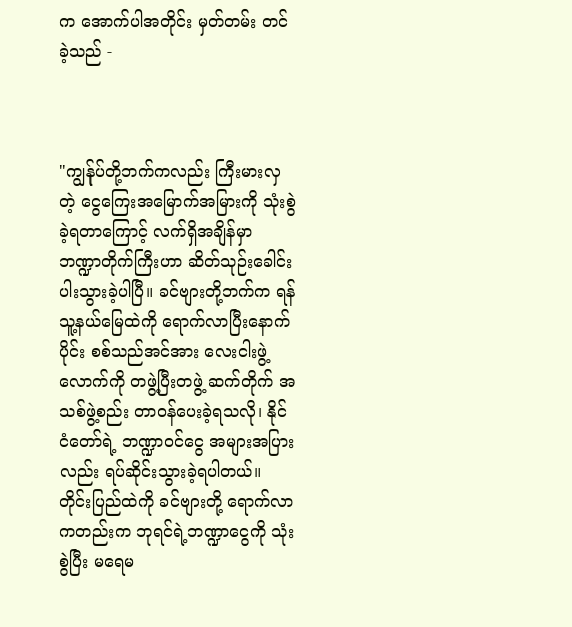က အောက်ပါအတိုင်း မှတ်တမ်း တင်ခဲ့သည် -



"ကျွန်ုပ်တို့ဘက်ကလည်း ကြီးမားလှတဲ့ ငွေကြေးအမြောက်အမြားကို သုံးစွဲခဲ့ရတာကြောင့် လက်ရှိအချိန်မှာ ဘဏ္ဍာတိုက်ကြီးဟာ ဆိတ်သုဉ်းခေါင်းပါးသွားခဲ့ပါပြီ။ ခင်ဗျားတို့ဘက်က ရန်သူ့နယ်မြေထဲကို ရောက်လာပြီးနောက်ပိုင်း စစ်သည်အင်အား လေးငါးဖွဲ့လောက်ကို တဖွဲ့ပြီးတဖွဲ့ ဆက်တိုက် အသစ်ဖွဲ့စည်း တာဝန်ပေးခဲ့ရသလို၊ နိုင်ငံတော်ရဲ့ ဘဏ္ဍာဝင်ငွေ အများအပြားလည်း ရပ်ဆိုင်းသွားခဲ့ရပါတယ်။ တိုင်းပြည်ထဲကို ခင်ဗျားတို့ ရောက်လာကတည်းက ဘုရင်ရဲ့ဘဏ္ဍာငွေကို သုံးစွဲပြီး မရေမ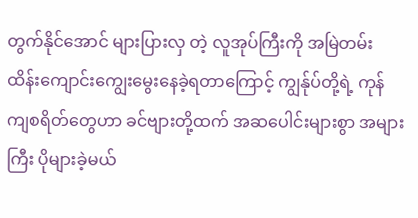တွက်နိုင်အောင် များပြားလှ တဲ့ လူအုပ်ကြီးကို အမြဲတမ်း ထိန်းကျောင်းကျွေးမွေးနေခဲ့ရတာကြောင့် ကျွန်ုပ်တို့ရဲ့ ကုန်ကျစရိတ်တွေဟာ ခင်ဗျားတို့ထက် အဆပေါင်းများစွာ အများကြီး ပိုများခဲ့မယ်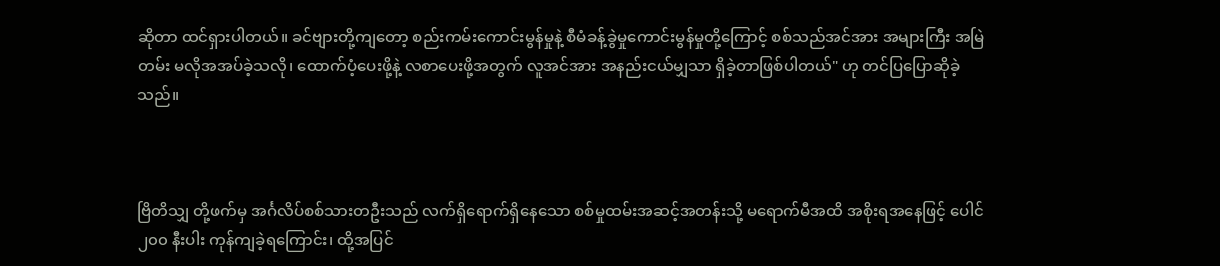ဆိုတာ ထင်ရှားပါတယ်။ ခင်ဗျားတို့ကျတော့ စည်းကမ်းကောင်းမွန်မှုနဲ့ စီမံခန့်ခွဲမှုကောင်းမွန်မှုတို့ကြောင့် စစ်သည်အင်အား အများကြီး အမြဲတမ်း မလိုအအပ်ခဲ့သလို၊ ထောက်ပံ့ပေးဖို့နဲ့ လစာပေးဖို့အတွက် လူအင်အား အနည်းငယ်မျှသာ ရှိခဲ့တာဖြစ်ပါတယ်" ဟု တင်ပြပြောဆိုခဲ့သည်။



ဗြိတိသျှ တို့ဖက်မှ အင်္ဂလိပ်စစ်သားတဦးသည် လက်ရှိရောက်ရှိနေသော စစ်မှုထမ်းအဆင့်အတန်းသို့ မရောက်မီအထိ အစိုးရအနေဖြင့် ပေါင် ၂၀၀ နီးပါး ကုန်ကျခဲ့ရကြောင်း၊ ထို့အပြင်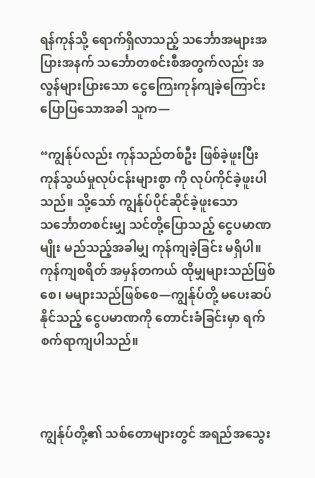ရန်ကုန်သို့ ရောက်ရှိလာသည့် သင်္ဘောအများအပြားအနက် သင်္ဘောတစင်းစီအတွက်လည်း အလွန်များပြားသော ငွေကြေးကုန်ကျခဲ့ကြောင်း ပြောပြသောအခါ သူက—

“ကျွန်ုပ်လည်း ကုန်သည်တစ်ဦး ဖြစ်ခဲ့ဖူးပြီး ကုန်သွယ်မှုလုပ်ငန်းများစွာ ကို လုပ်ကိုင်ခဲ့ဖူးပါသည်။ သို့သော် ကျွန်ုပ်ပိုင်ဆိုင်ခဲ့ဖူးသော သင်္ဘောတစင်းမျှ သင်တို့ပြောသည့် ငွေပမာဏမျိုး မည်သည့်အခါမျှ ကုန်ကျခဲ့ခြင်း မရှိပါ။ ကုန်ကျစရိတ် အမှန်တကယ် ထိုမျှများသည်ဖြစ်စေ၊ မများသည်ဖြစ်စေ—ကျွန်ုပ်တို့ မပေးဆပ်နိုင်သည့် ငွေပမာဏကို တောင်းခံခြင်းမှာ ရက်စက်ရာကျပါသည်။



ကျွန်ုပ်တို့၏ သစ်တောများတွင် အရည်အသွေး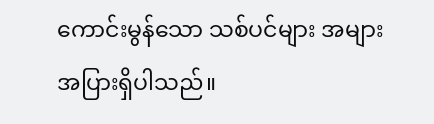ကောင်းမွန်သော သစ်ပင်များ အများအပြားရှိပါသည်။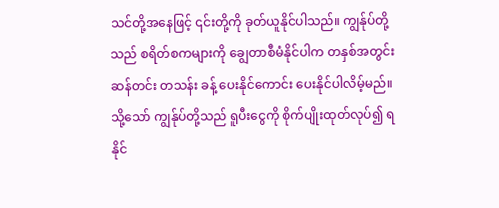သင်တို့အနေဖြင့် ၎င်းတို့ကို ခုတ်ယူနိုင်ပါသည်။ ကျွန်ုပ်တို့သည် စရိတ်စကများကို ချွေတာစီမံနိုင်ပါက တနှစ်အတွင်း ဆန်တင်း တသန်း ခန့် ပေးနိုင်ကောင်း ပေးနိုင်ပါလိမ့်မည်။ သို့သော် ကျွန်ုပ်တို့သည် ရူပီးငွေကို စိုက်ပျိုးထုတ်လုပ်၍ ရနိုင်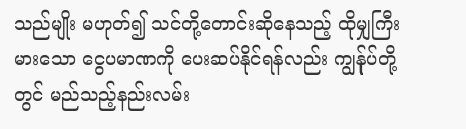သည်မျိုး မဟုတ်၍ သင်တို့တောင်းဆိုနေသည့် ထိုမျှကြီးမားသော ငွေပမာဏကို ပေးဆပ်နိုင်ရန်လည်း ကျွန်ုပ်တို့တွင် မည်သည့်နည်းလမ်း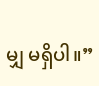မျှ မရှိပါ။”